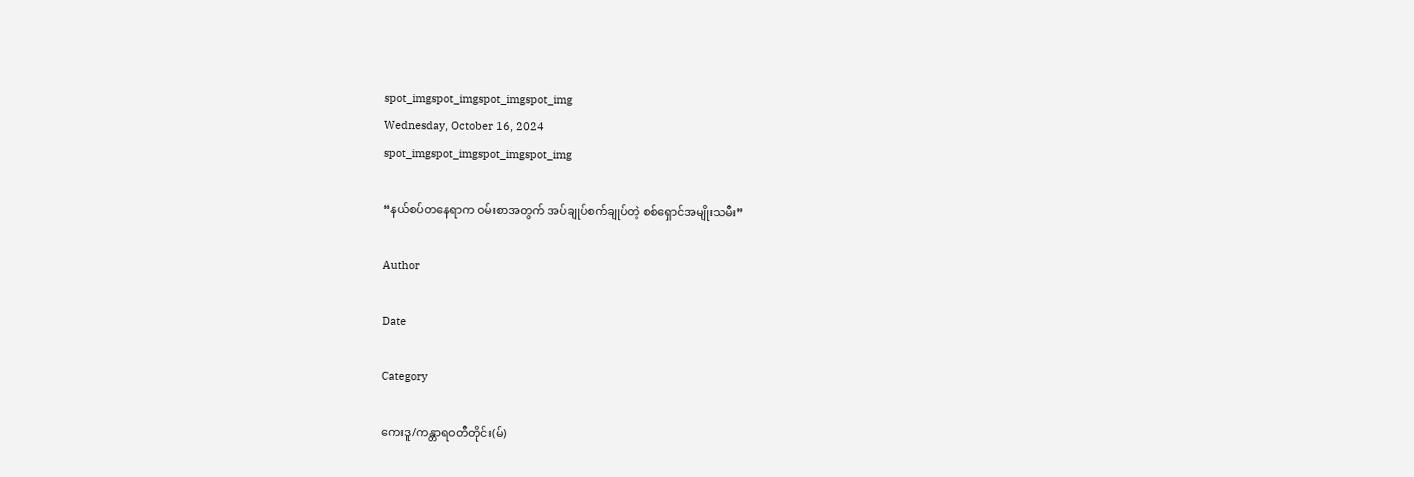spot_imgspot_imgspot_imgspot_img
Wednesday, October 16, 2024
spot_imgspot_imgspot_imgspot_img

“နယ်စပ်တနေရာက ဝမ်းစာအတွက် အပ်ချုပ်စက်ချုပ်တဲ့ စစ်ရှောင်အမျိုးသမီး”

Author

Date

Category

ကေးဒူ/ကန္တာရဝတီတိုင်း(မ်)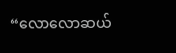“လောလောဆယ်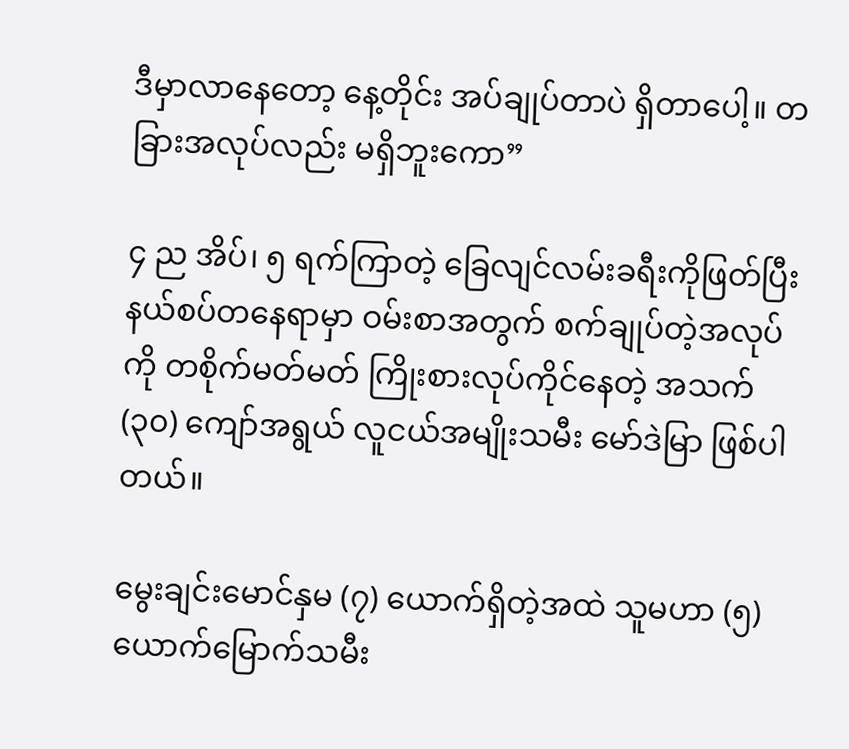ဒီမှာလာနေတော့ နေ့တိုင်း အပ်ချုပ်တာပဲ ရှိတာပေါ့။ တခြားအလုပ်လည်း မရှိဘူးကော”

၄ ည အိပ်၊ ၅ ရက်ကြာတဲ့ ခြေလျင်လမ်းခရီးကိုဖြတ်ပြီး နယ်စပ်တနေရာမှာ ဝမ်းစာအတွက် စက်ချုပ်တဲ့အလုပ်ကို တစိုက်မတ်မတ် ကြိုးစားလုပ်ကိုင်နေတဲ့ အသက် (၃၀) ကျော်အရွယ် လူငယ်အမျိုးသမီး မော်ဒဲမြာ ဖြစ်ပါတယ်။

မွေးချင်းမောင်နှမ (၇) ယောက်ရှိတဲ့အထဲ သူမဟာ (၅) ယောက်မြောက်သမီး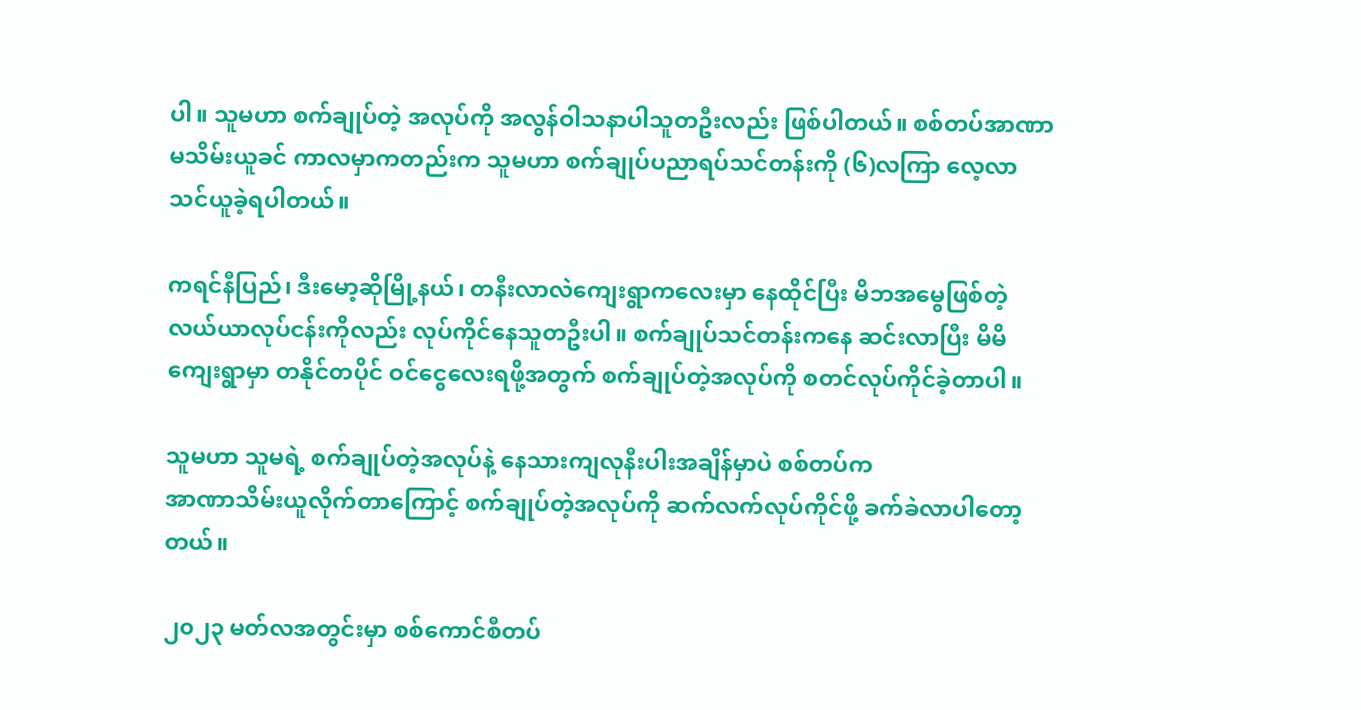ပါ။ သူမဟာ စက်ချုပ်တဲ့ အလုပ်ကို အလွန်ဝါသနာပါသူတဦးလည်း ဖြစ်ပါတယ်။ စစ်တပ်အာဏာမသိမ်းယူခင် ကာလမှာကတည်းက သူမဟာ စက်ချုပ်ပညာရပ်သင်တန်းကို (၆)လကြာ လေ့လာသင်ယူခဲ့ရပါတယ်။

ကရင်နီပြည်၊ ဒီးမော့ဆိုမြို့နယ်၊ တနီးလာလဲကျေးရွာကလေးမှာ နေထိုင်ပြီး မိဘအမွေဖြစ်တဲ့ လယ်ယာလုပ်ငန်းကိုလည်း လုပ်ကိုင်နေသူတဦးပါ။ စက်ချုပ်သင်တန်းကနေ ဆင်းလာပြီး မိမိကျေးရွာမှာ တနိုင်တပိုင် ဝင်ငွေလေးရဖို့အတွက် စက်ချုပ်တဲ့အလုပ်ကို စတင်လုပ်ကိုင်ခဲ့တာပါ။

သူမဟာ သူမရဲ့ စက်ချုပ်တဲ့အလုပ်နဲ့ နေသားကျလုနီးပါးအချိန်မှာပဲ စစ်တပ်က
အာဏာသိမ်းယူလိုက်တာကြောင့် စက်ချုပ်တဲ့အလုပ်ကို ဆက်လက်လုပ်ကိုင်ဖို့ ခက်ခဲလာပါတော့တယ်။

၂၀၂၃ မတ်လအတွင်းမှာ စစ်ကောင်စီတပ်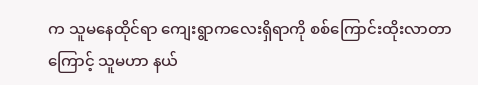က သူမနေထိုင်ရာ ကျေးရွာကလေးရှိရာကို စစ်ကြောင်းထိုးလာတာကြောင့် သူမဟာ နယ်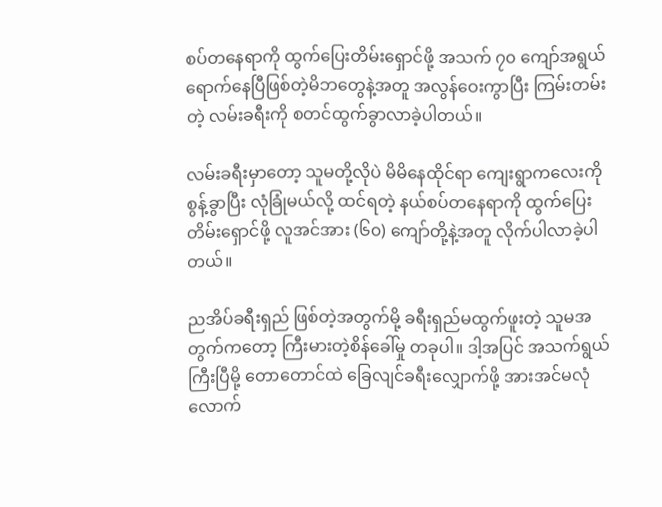စပ်တနေရာကို ထွက်ပြေးတိမ်းရှောင်ဖို့ အသက် ၇၀ ကျော်အရွယ်ရောက်နေပြီဖြစ်တဲ့မိဘတွေနဲ့အတူ အလွန်ဝေးကွာပြီး ကြမ်းတမ်းတဲ့ လမ်းခရီးကို စတင်ထွက်ခွာလာခဲ့ပါတယ်။

လမ်းခရီးမှာတော့ သူမတို့လိုပဲ မိမိနေထိုင်ရာ ကျေးရွာကလေးကို စွန့်ခွာပြီး လုံခြုံမယ်လို့ ထင်ရတဲ့ နယ်စပ်တနေရာကို ထွက်ပြေးတိမ်းရှောင်ဖို့ လူအင်အား (၆၀) ကျော်တို့နဲ့အတူ လိုက်ပါလာခဲ့ပါတယ်။

ညအိပ်ခရီးရှည် ဖြစ်တဲ့အတွက်မို့ ခရီးရှည်မထွက်ဖူးတဲ့ သူမအတွက်ကတော့ ကြီးမားတဲ့စိန်ခေါ်မှု တခုပါ။ ဒါ့အပြင် အသက်ရွယ်ကြီးပြီမို့ တောတောင်ထဲ ခြေလျင်ခရီးလျှောက်ဖို့ အားအင်မလုံလောက်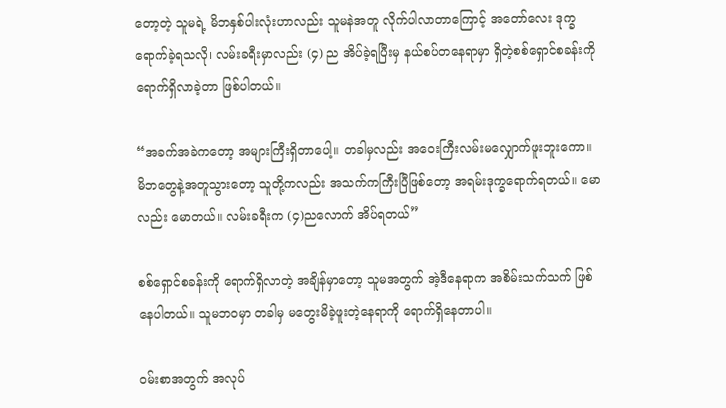တော့တဲ့ သူမရဲ့ မိဘနှစ်ပါးလုံးဟာလည်း သူမနဲအတူ လိုက်ပါလာတာကြောင့် အတော်လေး ဒုက္ခရောက်ခဲ့ရသလို၊ လမ်းခရီးမှာလည်း (၄) ည အိပ်ခဲ့ရပြီးမှ နယ်စပ်တနေရာမှာ ရှိတဲ့စစ်ရှောင်စခန်းကို ရောက်ရှိလာခဲ့တာ ဖြစ်ပါတယ်။

“အခက်အခဲကတော့ အများကြီးရှိတာပေါ့။ တခါမှလည်း အဝေးကြီးလမ်းမလျှောက်ဖူးဘူးကော။ မိဘတွေနဲ့အတူသွားတော့ သူတို့ကလည်း အသက်ကကြီးပြီဖြစ်တော့ အရမ်းဒုက္ခရောက်ရတယ်။ မောလည်း မောတယ်။ လမ်းခရီးက (၄)ညလောက် အိပ်ရတယ်”

စစ်ရှောင်စခန်းကို ရောက်ရှိလာတဲ့ အချိန်မှာတော့ သူမအတွက် အဲ့ဒီနေရာက အစိမ်းသက်သက် ဖြစ်နေပါတယ်။ သူမဘဝမှာ တခါမှ မတွေးမိခဲ့ဖူးတဲ့နေရာကို ရောက်ရှိနေတာပါ။

ဝမ်းစာအတွက် အလုပ်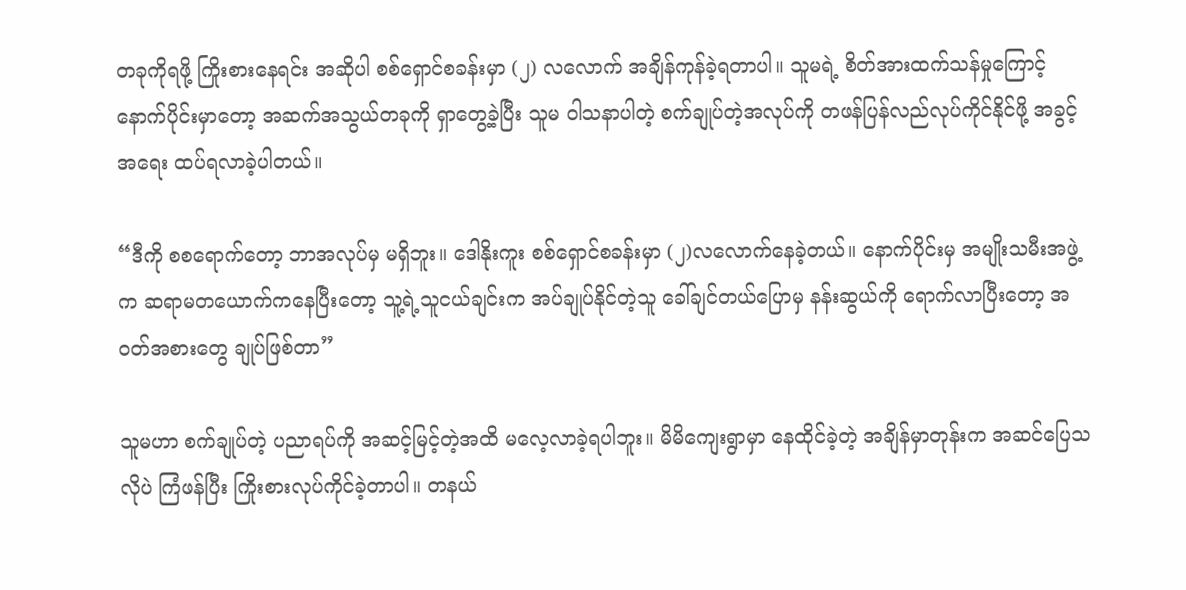တခုကိုရဖို့ ကြိုးစားနေရင်း အဆိုပါ စစ်ရှောင်စခန်းမှာ (၂) လလောက် အချိန်ကုန်ခဲ့ရတာပါ။ သူမရဲ့ စိတ်အားထက်သန်မှုကြောင့် နောက်ပိုင်းမှာတော့ အဆက်အသွယ်တခုကို ရှာတွေ့ခဲ့ပြီး သူမ ဝါသနာပါတဲ့ စက်ချုပ်တဲ့အလုပ်ကို တဖန်ပြန်လည်လုပ်ကိုင်နိုင်ဖို့ အခွင့်အရေး ထပ်ရလာခဲ့ပါတယ်။

“ဒီကို စစရောက်တော့ ဘာအလုပ်မှ မရှိဘူး။ ဒေါနိုးကူး စစ်ရှောင်စခန်းမှာ (၂)လလောက်နေခဲ့တယ်။ နောက်ပိုင်းမှ အမျိုးသမီးအဖွဲ့က ဆရာမတယောက်ကနေပြီးတော့ သူ့ရဲ့သူငယ်ချင်းက အပ်ချုပ်နိုင်တဲ့သူ ခေါ်ချင်တယ်ပြောမှ နန်းဆွယ်ကို ရောက်လာပြီးတော့ အဝတ်အစားတွေ ချုပ်ဖြစ်တာ”

သူမဟာ စက်ချုပ်တဲ့ ပညာရပ်ကို အဆင့်မြင့်တဲ့အထိ မလေ့လာခဲ့ရပါဘူး။ မိမိကျေးရွာမှာ နေထိုင်ခဲ့တဲ့ အချိန်မှာတုန်းက အဆင်ပြေသလိုပဲ ကြံဖန်ပြီး ကြိုးစားလုပ်ကိုင်ခဲ့တာပါ။ တနယ်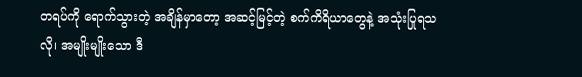တရပ်ကို ရောက်သွားတဲ့ အချိန်မှာတော့ အဆင့်မြင့်တဲ့ စက်ကိရိယာတွေနဲ့ အသုံးပြုရသလို၊ အမျိုးမျိုးသော ဒီ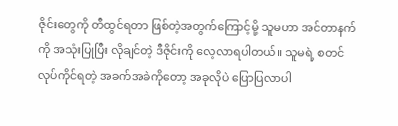ဇိုင်းတွေကို တီထွင်ရတာ ဖြစ်တဲ့အတွက်ကြောင့်မို့ သူမဟာ အင်တာနက်ကို အသုံးပြုပြီး လိုချင်တဲ့ ဒီဇိုင်းကို လေ့လာရပါတယ်။ သူမရဲ့ စတင်လုပ်ကိုင်ရတဲ့ အခက်အခဲကိုတော့ အခုလိုပဲ ပြောပြလာပါ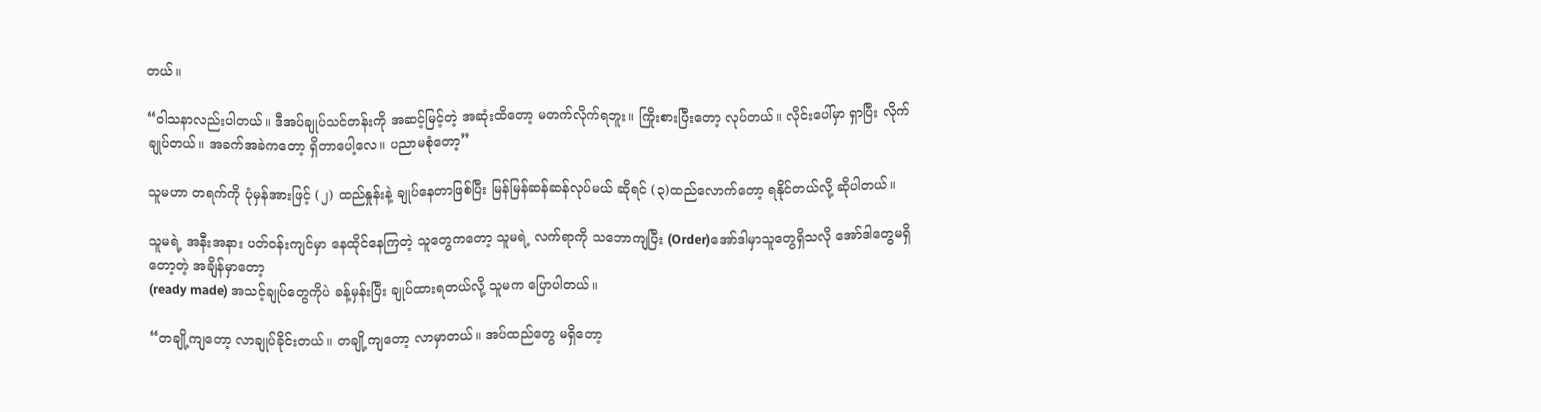တယ်။

“ဝါသနာလည်းပါတယ်။ ဒီအပ်ချုပ်သင်တန်းကို အဆင့်မြင့်တဲ့ အဆုံးထိတော့ မတက်လိုက်ရဘူး။ ကြိုးစားပြီးတော့ လုပ်တယ်။ လိုင်းပေါ်မှာ ရှာပြီး လိုက်ချုပ်တယ်။ အခက်အခဲကတော့ ရှိတာပေါ့လေ။ ပညာမစုံတော့”

သူမဟာ တရက်ကို ပုံမှန်အားဖြင့် (၂) ထည်နှုန်းနဲ့ ချုပ်နေတာဖြစ်ပြီး မြန်မြန်ဆန်ဆန်လုပ်မယ် ဆိုရင် (၃)ထည်လောက်တော့ ရနိုင်တယ်လို့ ဆိုပါတယ်။

သူမရဲ့ အနီးအနား ပတ်ဝန်းကျင်မှာ နေထိုင်နေကြတဲ့ သူတွေကတော့ သူမရဲ့ လက်ရာကို သဘောကျပြီး (Order)အော်ဒါမှာသူတွေရှိသလို အော်ဒါတွေမရှိတော့တဲ့ အချိန်မှာတော့
(ready made) အသင့်ချုပ်တွေကိုပဲ ခန့်မှန်းပြီး ချုပ်ထားရတယ်လို့ သူမက ပြောပါတယ်။

“တချို့ကျတော့ လာချုပ်ခိုင်းတယ်။ တချို့ကျတော့ လာမှာတယ်။ အပ်ထည်တွေ မရှိတော့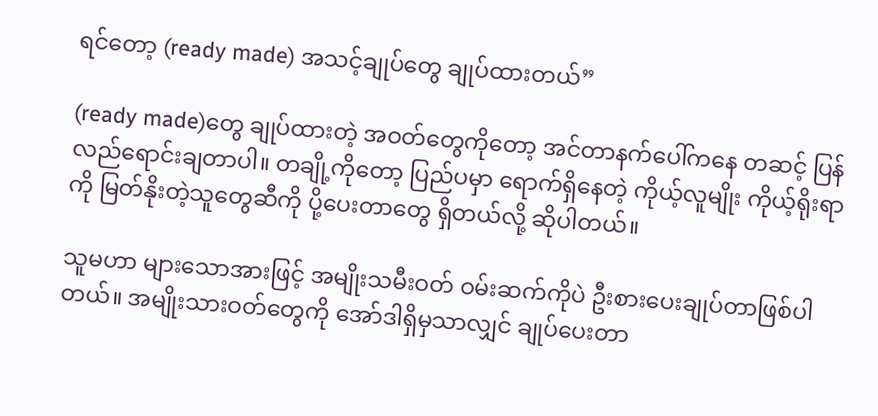ရင်တော့ (ready made) အသင့်ချုပ်တွေ ချုပ်ထားတယ်”

(ready made)တွေ ချုပ်ထားတဲ့ အဝတ်တွေကိုတော့ အင်တာနက်ပေါ်ကနေ တဆင့် ပြန်လည်ရောင်းချတာပါ။ တချို့ကိုတော့ ပြည်ပမှာ ရောက်ရှိနေတဲ့ ကိုယ့်လူမျိုး ကိုယ့်ရိုးရာကို မြတ်နိုးတဲ့သူတွေဆီကို ပို့ပေးတာတွေ ရှိတယ်လို့ ဆိုပါတယ်။

သူမဟာ များသောအားဖြင့် အမျိုးသမီးဝတ် ဝမ်းဆက်ကိုပဲ ဦးစားပေးချုပ်တာဖြစ်ပါတယ်။ အမျိုးသားဝတ်တွေကို အော်ဒါရှိမှသာလျှင် ချုပ်ပေးတာ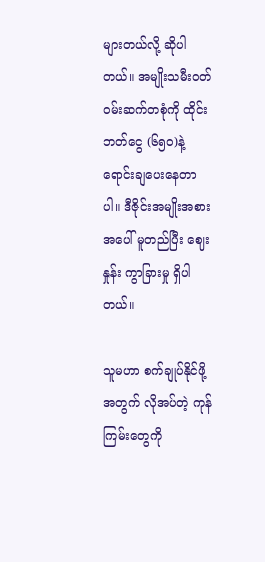များတယ်လို့ ဆိုပါတယ်။ အမျိုးသမီးဝတ် ဝမ်းဆက်တစုံကို ထိုင်းဘတ်ငွေ (၆၅၀)နဲ့ ရောင်းချပေးနေတာပါ။ ဒီဇိုင်းအမျိုးအစားအပေါ် မူတည်ပြီး ‌‌ဈေးနှုန်း ကွာခြားမှု ရှိပါတယ်။

သူမဟာ စက်ချုပ်နိုင်ဖို့အတွက် လိုအပ်တဲ့ ကုန်ကြမ်းတွေကို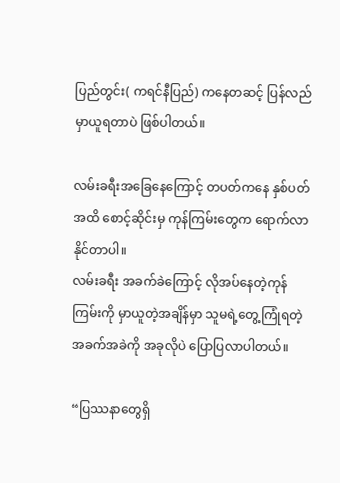ပြည်တွင်း( ကရင်နီပြည်) ကနေတဆင့် ပြန်လည်မှာယူရတာပဲ ဖြစ်ပါတယ်။

လမ်းခရီးအခြေနေကြောင့် တပတ်ကနေ နှစ်ပတ်အထိ စောင့်ဆိုင်းမှ ကုန်ကြမ်းတွေက ရောက်လာနိုင်တာပါ။
လမ်းခရီး အခက်ခဲကြောင့် လိုအပ်နေတဲ့ကုန်ကြမ်းကို မှာယူတဲ့အချိန်မှာ သူမရဲ့တွေ့ကြုံရတဲ့ အခက်အခဲကို အခုလိုပဲ ပြောပြလာပါတယ်။

“ပြဿနာတွေရှိ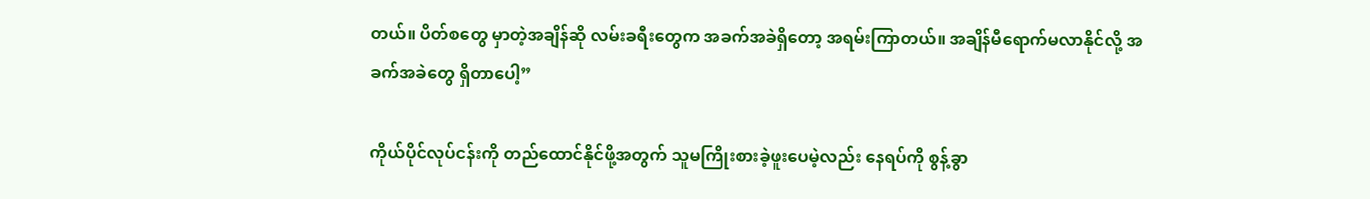တယ်။ ပိတ်စတွေ မှာတဲ့အချိန်ဆို လမ်းခရီးတွေက အခက်အခဲရှိတော့ အရမ်းကြာတယ်။ အချိန်မီရောက်မလာနိုင်လို့ အခက်အခဲတွေ ရှိတာပေါ့”

ကိုယ်ပိုင်လုပ်ငန်းကို တည်ထောင်နိုင်ဖို့အတွက် သူမကြိုးစားခဲ့ဖူးပေမဲ့လည်း နေရပ်ကို စွန့်ခွာ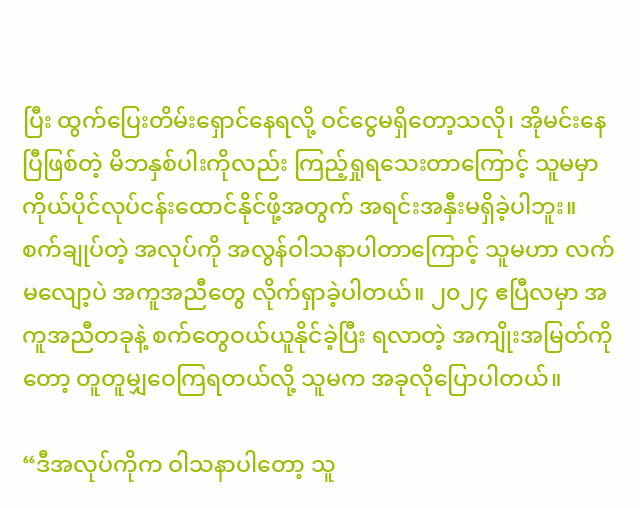ပြီး ထွက်ပြေးတိမ်းရှောင်နေရလို့ ဝင်ငွေမရှိတော့သလို၊ အိုမင်းနေပြီဖြစ်တဲ့ မိဘနှစ်ပါးကိုလည်း ကြည့်ရှုရသေးတာကြောင့် သူမမှာ ကိုယ်ပိုင်လုပ်ငန်းထောင်နိုင်ဖို့အတွက် အရင်းအနှီးမရှိခဲ့ပါဘူး။ စက်ချုပ်တဲ့ အလုပ်ကို အလွန်ဝါသနာပါတာကြောင့် သူမဟာ လက်မလျော့ပဲ အကူအညီတွေ လိုက်ရှာခဲ့ပါတယ်။ ၂၀၂၄ ဧပြီလမှာ အကူအညီတခုနဲ့ စက်တွေဝယ်ယူနိုင်ခဲ့ပြီး ရလာတဲ့ အကျိုးအမြတ်ကိုတော့ တူတူမျှဝေကြရတယ်လို့ သူမက အခုလိုပြောပါတယ်။

“ဒီအလုပ်ကိုက ဝါသနာပါတော့ သူ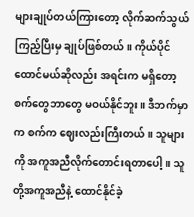များချုပ်တယ်ကြားတော့ လိုက်ဆက်သွယ်ကြည့်ပြီးမှ ချုပ်ဖြစ်တယ်။ ကိုယ်ပိုင်ထောင်မယ်ဆိုလည်း အရင်းက မရှိတော့ စက်တွေဘာတွေ မဝယ်နိုင်ဘူး။ ဒီဘက်မှာက စက်က ‌‌ဈေးလည်းကြီးတယ်။ သူများကို အကူအညီလိုက်တောင်းရတာပေါ့။ သူတို့အကူအညီနဲ့ ထောင်နိုင်ခဲ့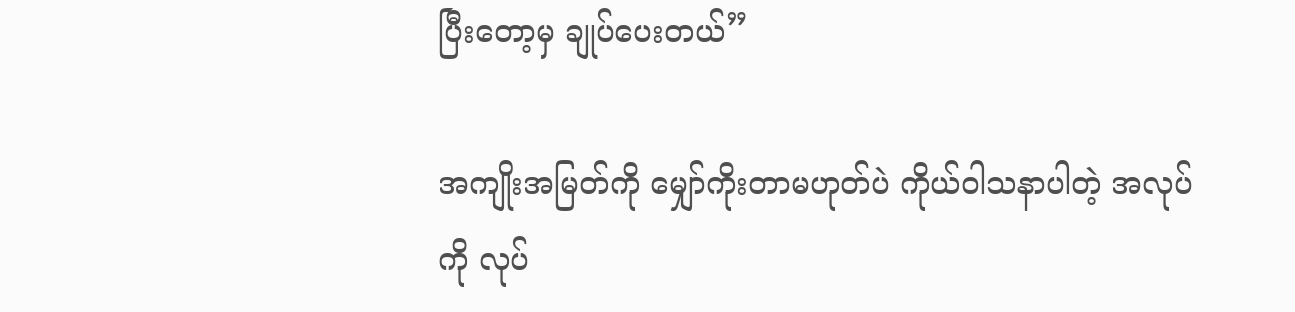ပြီးတော့မှ ချုပ်ပေးတယ်”

အကျိုးအမြတ်ကို မျှော်ကိုးတာမဟုတ်ပဲ ကိုယ်ဝါသနာပါတဲ့ အလုပ်ကို လုပ်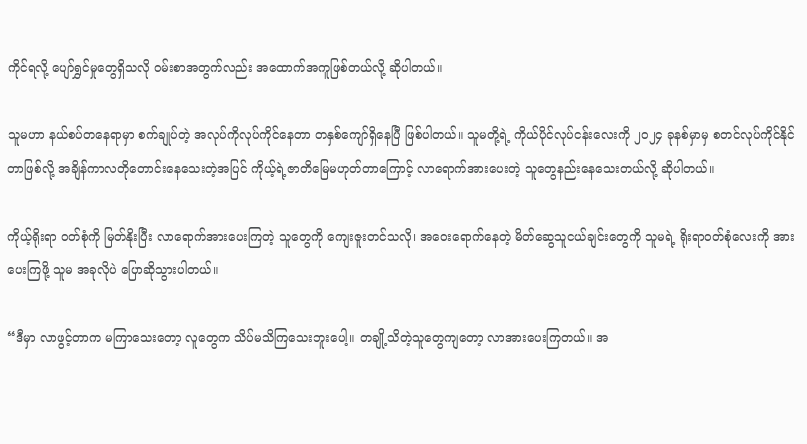ကိုင်ရလို့ ပျော်ရွှင်မှုတွေရှိသလို ဝမ်းစာအတွက်လည်း အထောက်အကူဖြစ်တယ်လို့ ဆိုပါတယ်။

သူမဟာ နယ်စပ်တနေရာမှာ စက်ချုပ်တဲ့ အလုပ်ကိုလုပ်ကိုင်နေတာ တနှစ်ကျော်ရှိနေပြီ ဖြစ်ပါတယ်။ သူမတို့ရဲ့ ကိုယ်ပိုင်လုပ်ငန်းလေးကို ၂၀၂၄ ခုနစ်မှာမှ စတင်လုပ်ကိုင်နိုင်တာဖြစ်လို့ အချိန်ကာလတိုတောင်းနေသေးတဲ့အပြင် ကိုယ့်ရဲ့ဇာတိမြေမဟုတ်တာကြောင့် လာရောက်အားပေးတဲ့ သူတွေနည်းနေသေးတယ်လို့ ဆိုပါတယ်။

ကိုယ့်ရိုးရာ ဝတ်စုံကို မြတ်နိုးပြီး လာရောက်အားပေးကြတဲ့ သူတွေကို ကျေးဇူးတင်သလို၊ အဝေးရောက်နေတဲ့ မိတ်ဆွေသူငယ်ချင်းတွေကို သူမရဲ့ ရိုးရာဝတ်စုံလေးကို အားပေးကြဖို့ သူမ အခုလိုပဲ ပြောဆိုသွားပါတယ်။

“ဒီမှာ လာဖွင့်တာက မကြာသေးတော့ လူတွေက သိပ်မသိကြသေးဘူးပေါ့။ တချို့သိတဲ့သူတွေကျတော့ လာအားပေးကြတယ်။ အ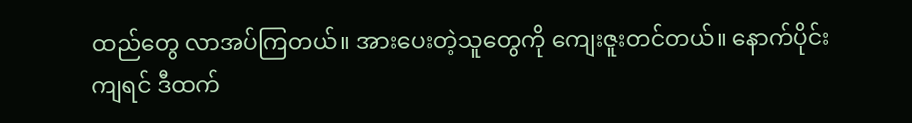ထည်တွေ လာအပ်ကြတယ်။ အားပေးတဲ့သူတွေကို ကျေးဇူးတင်တယ်။ နောက်ပိုင်းကျရင် ဒီထက်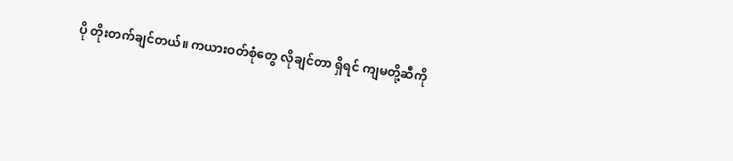ပို တိုးတက်ချင်တယ်။ ကယားဝတ်စုံတွေ လိုချင်တာ ရှိရင် ကျမတို့ဆီကို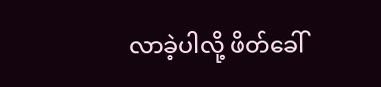လာခဲ့ပါလို့ ဖိတ်ခေါ်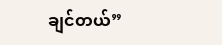ချင်တယ်”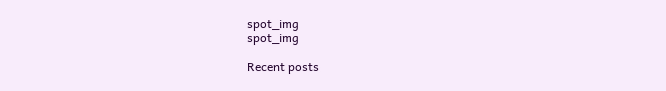spot_img
spot_img

Recent posts